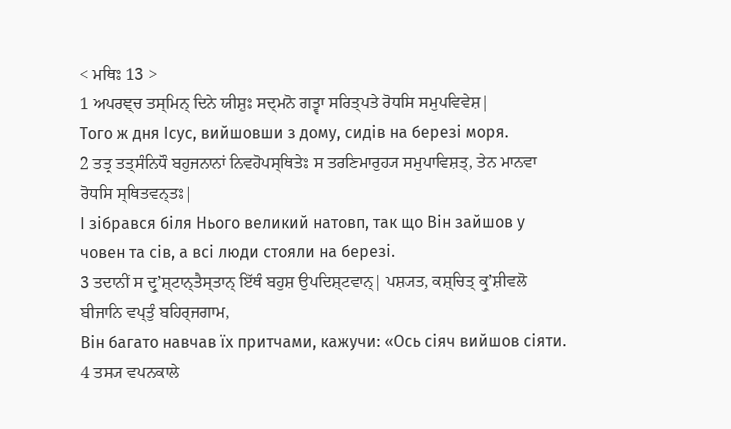< ਮਥਿਃ 13 >
1 ਅਪਰਞ੍ਚ ਤਸ੍ਮਿਨ੍ ਦਿਨੇ ਯੀਸ਼ੁਃ ਸਦ੍ਮਨੋ ਗਤ੍ਵਾ ਸਰਿਤ੍ਪਤੇ ਰੋਧਸਿ ਸਮੁਪਵਿਵੇਸ਼|
Того ж дня Ісус, вийшовши з дому, сидів на березі моря.
2 ਤਤ੍ਰ ਤਤ੍ਸੰਨਿਧੌ ਬਹੁਜਨਾਨਾਂ ਨਿਵਹੋਪਸ੍ਥਿਤੇਃ ਸ ਤਰਣਿਮਾਰੁਹ੍ਯ ਸਮੁਪਾਵਿਸ਼ਤ੍, ਤੇਨ ਮਾਨਵਾ ਰੋਧਸਿ ਸ੍ਥਿਤਵਨ੍ਤਃ|
І зібрався біля Нього великий натовп, так що Він зайшов у човен та сів, а всі люди стояли на березі.
3 ਤਦਾਨੀਂ ਸ ਦ੍ਰੁʼਸ਼੍ਟਾਨ੍ਤੈਸ੍ਤਾਨ੍ ਇੱਥੰ ਬਹੁਸ਼ ਉਪਦਿਸ਼੍ਟਵਾਨ੍| ਪਸ਼੍ਯਤ, ਕਸ਼੍ਚਿਤ੍ ਕ੍ਰੁʼਸ਼ੀਵਲੋ ਬੀਜਾਨਿ ਵਪ੍ਤੁੰ ਬਹਿਰ੍ਜਗਾਮ,
Він багато навчав їх притчами, кажучи: «Ось сіяч вийшов сіяти.
4 ਤਸ੍ਯ ਵਪਨਕਾਲੇ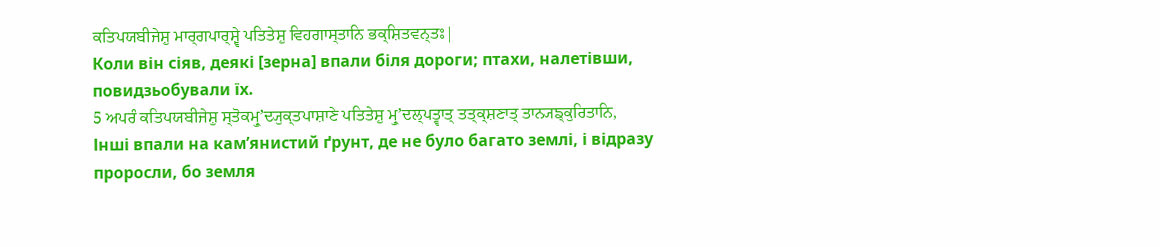ਕਤਿਪਯਬੀਜੇਸ਼ੁ ਮਾਰ੍ਗਪਾਰ੍ਸ਼੍ਵੇ ਪਤਿਤੇਸ਼ੁ ਵਿਹਗਾਸ੍ਤਾਨਿ ਭਕ੍ਸ਼ਿਤਵਨ੍ਤਃ|
Коли він сіяв, деякі [зерна] впали біля дороги; птахи, налетівши, повидзьобували їх.
5 ਅਪਰੰ ਕਤਿਪਯਬੀਜੇਸ਼ੁ ਸ੍ਤੋਕਮ੍ਰੁʼਦ੍ਯੁਕ੍ਤਪਾਸ਼ਾਣੇ ਪਤਿਤੇਸ਼ੁ ਮ੍ਰੁʼਦਲ੍ਪਤ੍ਵਾਤ੍ ਤਤ੍ਕ੍ਸ਼ਣਾਤ੍ ਤਾਨ੍ਯਙ੍ਕੁਰਿਤਾਨਿ,
Інші впали на кам’янистий ґрунт, де не було багато землі, і відразу проросли, бо земля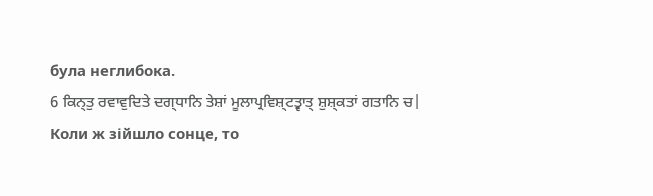була неглибока.
6 ਕਿਨ੍ਤੁ ਰਵਾਵੁਦਿਤੇ ਦਗ੍ਧਾਨਿ ਤੇਸ਼ਾਂ ਮੂਲਾਪ੍ਰਵਿਸ਼੍ਟਤ੍ਵਾਤ੍ ਸ਼ੁਸ਼੍ਕਤਾਂ ਗਤਾਨਿ ਚ|
Коли ж зійшло сонце, то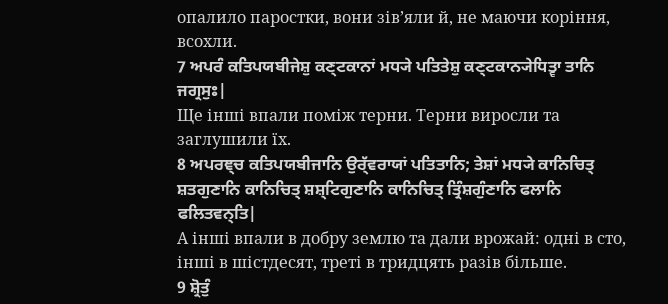опалило паростки, вони зів’яли й, не маючи коріння, всохли.
7 ਅਪਰੰ ਕਤਿਪਯਬੀਜੇਸ਼ੁ ਕਣ੍ਟਕਾਨਾਂ ਮਧ੍ਯੇ ਪਤਿਤੇਸ਼ੁ ਕਣ੍ਟਕਾਨ੍ਯੇਧਿਤ੍ਵਾ ਤਾਨਿ ਜਗ੍ਰਸੁਃ|
Ще інші впали поміж терни. Терни виросли та заглушили їх.
8 ਅਪਰਞ੍ਚ ਕਤਿਪਯਬੀਜਾਨਿ ਉਰ੍ੱਵਰਾਯਾਂ ਪਤਿਤਾਨਿ; ਤੇਸ਼ਾਂ ਮਧ੍ਯੇ ਕਾਨਿਚਿਤ੍ ਸ਼ਤਗੁਣਾਨਿ ਕਾਨਿਚਿਤ੍ ਸ਼ਸ਼੍ਟਿਗੁਣਾਨਿ ਕਾਨਿਚਿਤ੍ ਤ੍ਰਿੰਸ਼ਗੁੰਣਾਨਿ ਫਲਾਨਿ ਫਲਿਤਵਨ੍ਤਿ|
А інші впали в добру землю та дали врожай: одні в сто, інші в шістдесят, треті в тридцять разів більше.
9 ਸ਼੍ਰੋਤੁੰ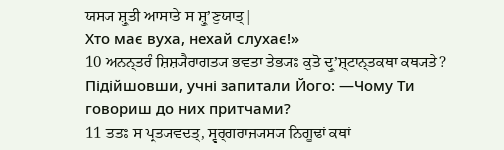ਯਸ੍ਯ ਸ਼੍ਰੁਤੀ ਆਸਾਤੇ ਸ ਸ਼੍ਰੁʼਣੁਯਾਤ੍|
Хто має вуха, нехай слухає!»
10 ਅਨਨ੍ਤਰੰ ਸ਼ਿਸ਼੍ਯੈਰਾਗਤ੍ਯ ਭਵਤਾ ਤੇਭ੍ਯਃ ਕੁਤੋ ਦ੍ਰੁʼਸ਼੍ਟਾਨ੍ਤਕਥਾ ਕਥ੍ਯਤੇ?
Підійшовши, учні запитали Його: ―Чому Ти говориш до них притчами?
11 ਤਤਃ ਸ ਪ੍ਰਤ੍ਯਵਦਤ੍, ਸ੍ਵਰ੍ਗਰਾਜ੍ਯਸ੍ਯ ਨਿਗੂਢਾਂ ਕਥਾਂ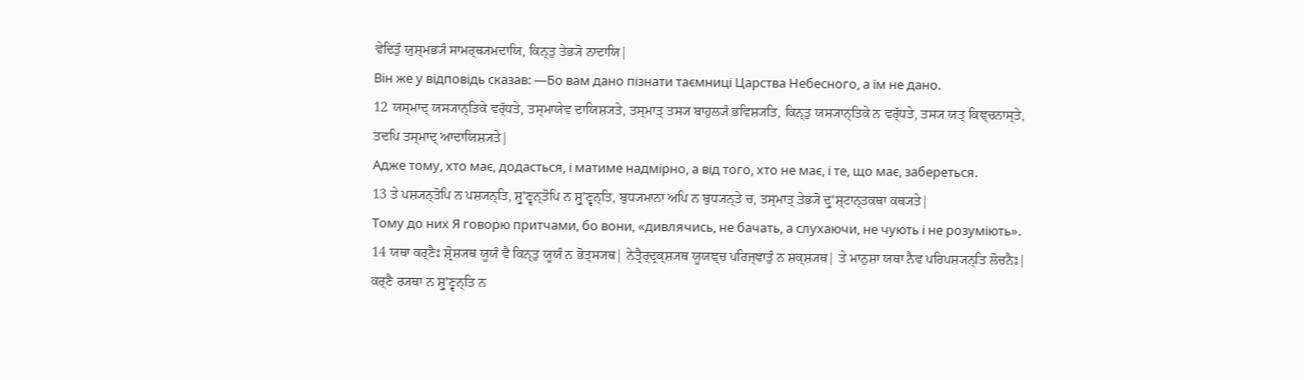ਵੇਦਿਤੁੰ ਯੁਸ਼੍ਮਭ੍ਯੰ ਸਾਮਰ੍ਥ੍ਯਮਦਾਯਿ, ਕਿਨ੍ਤੁ ਤੇਭ੍ਯੋ ਨਾਦਾਯਿ|
Він же у відповідь сказав: ―Бо вам дано пізнати таємниці Царства Небесного, а їм не дано.
12 ਯਸ੍ਮਾਦ੍ ਯਸ੍ਯਾਨ੍ਤਿਕੇ ਵਰ੍ੱਧਤੇ, ਤਸ੍ਮਾਯੇਵ ਦਾਯਿਸ਼੍ਯਤੇ, ਤਸ੍ਮਾਤ੍ ਤਸ੍ਯ ਬਾਹੁਲ੍ਯੰ ਭਵਿਸ਼੍ਯਤਿ, ਕਿਨ੍ਤੁ ਯਸ੍ਯਾਨ੍ਤਿਕੇ ਨ ਵਰ੍ੱਧਤੇ, ਤਸ੍ਯ ਯਤ੍ ਕਿਞ੍ਚਨਾਸ੍ਤੇ, ਤਦਪਿ ਤਸ੍ਮਾਦ੍ ਆਦਾਯਿਸ਼੍ਯਤੇ|
Адже тому, хто має, додасться, і матиме надмірно, а від того, хто не має, і те, що має, забереться.
13 ਤੇ ਪਸ਼੍ਯਨ੍ਤੋਪਿ ਨ ਪਸ਼੍ਯਨ੍ਤਿ, ਸ਼੍ਰੁʼਣ੍ਵਨ੍ਤੋਪਿ ਨ ਸ਼੍ਰੁʼਣ੍ਵਨ੍ਤਿ, ਬੁਧ੍ਯਮਾਨਾ ਅਪਿ ਨ ਬੁਧ੍ਯਨ੍ਤੇ ਚ, ਤਸ੍ਮਾਤ੍ ਤੇਭ੍ਯੋ ਦ੍ਰੁʼਸ਼੍ਟਾਨ੍ਤਕਥਾ ਕਥ੍ਯਤੇ|
Тому до них Я говорю притчами, бо вони, «дивлячись, не бачать, а слухаючи, не чують і не розуміють».
14 ਯਥਾ ਕਰ੍ਣੈਃ ਸ਼੍ਰੋਸ਼੍ਯਥ ਯੂਯੰ ਵੈ ਕਿਨ੍ਤੁ ਯੂਯੰ ਨ ਭੋਤ੍ਸ੍ਯਥ| ਨੇਤ੍ਰੈਰ੍ਦ੍ਰਕ੍ਸ਼੍ਯਥ ਯੂਯਞ੍ਚ ਪਰਿਜ੍ਞਾਤੁੰ ਨ ਸ਼ਕ੍ਸ਼੍ਯਥ| ਤੇ ਮਾਨੁਸ਼ਾ ਯਥਾ ਨੈਵ ਪਰਿਪਸ਼੍ਯਨ੍ਤਿ ਲੋਚਨੈਃ| ਕਰ੍ਣੈ ਰ੍ਯਥਾ ਨ ਸ਼੍ਰੁʼਣ੍ਵਨ੍ਤਿ ਨ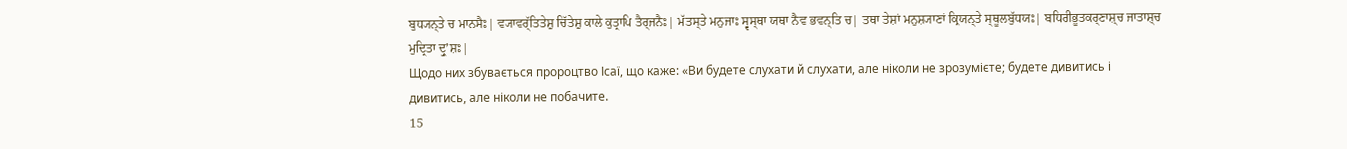ਬੁਧ੍ਯਨ੍ਤੇ ਚ ਮਾਨਸੈਃ| ਵ੍ਯਾਵਰ੍ੱਤਿਤੇਸ਼ੁ ਚਿੱਤੇਸ਼ੁ ਕਾਲੇ ਕੁਤ੍ਰਾਪਿ ਤੈਰ੍ਜਨੈਃ| ਮੱਤਸ੍ਤੇ ਮਨੁਜਾਃ ਸ੍ਵਸ੍ਥਾ ਯਥਾ ਨੈਵ ਭਵਨ੍ਤਿ ਚ| ਤਥਾ ਤੇਸ਼ਾਂ ਮਨੁਸ਼੍ਯਾਣਾਂ ਕ੍ਰਿਯਨ੍ਤੇ ਸ੍ਥੂਲਬੁੱਧਯਃ| ਬਧਿਰੀਭੂਤਕਰ੍ਣਾਸ਼੍ਚ ਜਾਤਾਸ਼੍ਚ ਮੁਦ੍ਰਿਤਾ ਦ੍ਰੁʼਸ਼ਃ|
Щодо них збувається пророцтво Ісаї, що каже: «Ви будете слухати й слухати, але ніколи не зрозумієте; будете дивитись і дивитись, але ніколи не побачите.
15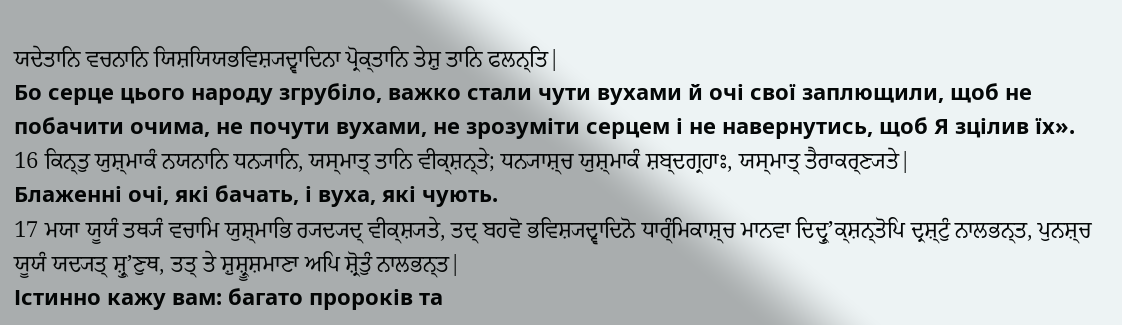ਯਦੇਤਾਨਿ ਵਚਨਾਨਿ ਯਿਸ਼ਯਿਯਭਵਿਸ਼੍ਯਦ੍ਵਾਦਿਨਾ ਪ੍ਰੋਕ੍ਤਾਨਿ ਤੇਸ਼ੁ ਤਾਨਿ ਫਲਨ੍ਤਿ|
Бо серце цього народу згрубіло, важко стали чути вухами й очі свої заплющили, щоб не побачити очима, не почути вухами, не зрозуміти серцем і не навернутись, щоб Я зцілив їх».
16 ਕਿਨ੍ਤੁ ਯੁਸ਼੍ਮਾਕੰ ਨਯਨਾਨਿ ਧਨ੍ਯਾਨਿ, ਯਸ੍ਮਾਤ੍ ਤਾਨਿ ਵੀਕ੍ਸ਼ਨ੍ਤੇ; ਧਨ੍ਯਾਸ਼੍ਚ ਯੁਸ਼੍ਮਾਕੰ ਸ਼ਬ੍ਦਗ੍ਰਹਾਃ, ਯਸ੍ਮਾਤ੍ ਤੈਰਾਕਰ੍ਣ੍ਯਤੇ|
Блаженні очі, які бачать, і вуха, які чують.
17 ਮਯਾ ਯੂਯੰ ਤਥ੍ਯੰ ਵਚਾਮਿ ਯੁਸ਼੍ਮਾਭਿ ਰ੍ਯਦ੍ਯਦ੍ ਵੀਕ੍ਸ਼੍ਯਤੇ, ਤਦ੍ ਬਹਵੋ ਭਵਿਸ਼੍ਯਦ੍ਵਾਦਿਨੋ ਧਾਰ੍ੰਮਿਕਾਸ਼੍ਚ ਮਾਨਵਾ ਦਿਦ੍ਰੁʼਕ੍ਸ਼ਨ੍ਤੋਪਿ ਦ੍ਰਸ਼੍ਟੁੰ ਨਾਲਭਨ੍ਤ, ਪੁਨਸ਼੍ਚ ਯੂਯੰ ਯਦ੍ਯਤ੍ ਸ਼੍ਰੁʼਣੁਥ, ਤਤ੍ ਤੇ ਸ਼ੁਸ਼੍ਰੂਸ਼ਮਾਣਾ ਅਪਿ ਸ਼੍ਰੋਤੁੰ ਨਾਲਭਨ੍ਤ|
Істинно кажу вам: багато пророків та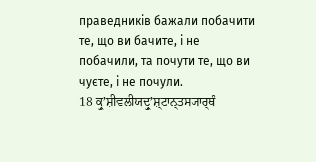праведників бажали побачити те, що ви бачите, і не побачили, та почути те, що ви чуєте, і не почули.
18 ਕ੍ਰੁʼਸ਼ੀਵਲੀਯਦ੍ਰੁʼਸ਼੍ਟਾਨ੍ਤਸ੍ਯਾਰ੍ਥੰ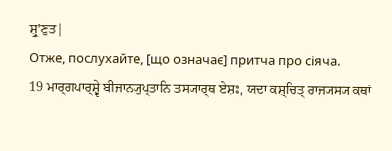ਸ਼੍ਰੁʼਣੁਤ|
Отже, послухайте, [що означає] притча про сіяча.
19 ਮਾਰ੍ਗਪਾਰ੍ਸ਼੍ਵੇ ਬੀਜਾਨ੍ਯੁਪ੍ਤਾਨਿ ਤਸ੍ਯਾਰ੍ਥ ਏਸ਼ਃ, ਯਦਾ ਕਸ਼੍ਚਿਤ੍ ਰਾਜ੍ਯਸ੍ਯ ਕਥਾਂ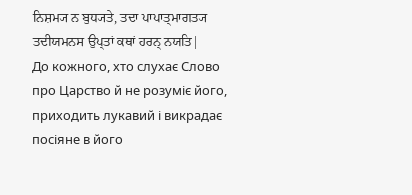ਨਿਸ਼ਮ੍ਯ ਨ ਬੁਧ੍ਯਤੇ, ਤਦਾ ਪਾਪਾਤ੍ਮਾਗਤ੍ਯ ਤਦੀਯਮਨਸ ਉਪ੍ਤਾਂ ਕਥਾਂ ਹਰਨ੍ ਨਯਤਿ|
До кожного, хто слухає Слово про Царство й не розуміє його, приходить лукавий і викрадає посіяне в його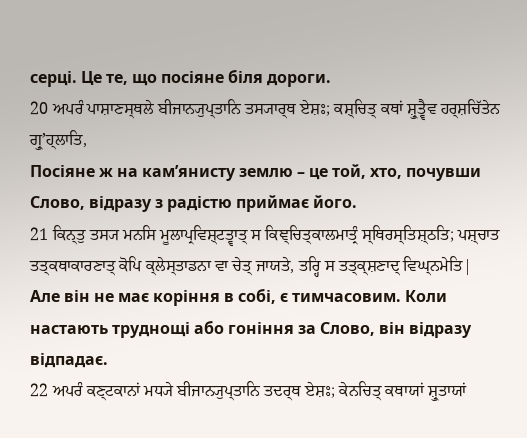серці. Це те, що посіяне біля дороги.
20 ਅਪਰੰ ਪਾਸ਼ਾਣਸ੍ਥਲੇ ਬੀਜਾਨ੍ਯੁਪ੍ਤਾਨਿ ਤਸ੍ਯਾਰ੍ਥ ਏਸ਼ਃ; ਕਸ਼੍ਚਿਤ੍ ਕਥਾਂ ਸ਼੍ਰੁਤ੍ਵੈਵ ਹਰ੍ਸ਼ਚਿੱਤੇਨ ਗ੍ਰੁʼਹ੍ਲਾਤਿ,
Посіяне ж на кам’янисту землю – це той, хто, почувши Слово, відразу з радістю приймає його.
21 ਕਿਨ੍ਤੁ ਤਸ੍ਯ ਮਨਸਿ ਮੂਲਾਪ੍ਰਵਿਸ਼੍ਟਤ੍ਵਾਤ੍ ਸ ਕਿਞ੍ਚਿਤ੍ਕਾਲਮਾਤ੍ਰੰ ਸ੍ਥਿਰਸ੍ਤਿਸ਼੍ਠਤਿ; ਪਸ਼੍ਚਾਤ ਤਤ੍ਕਥਾਕਾਰਣਾਤ੍ ਕੋਪਿ ਕ੍ਲੇਸ੍ਤਾਡਨਾ ਵਾ ਚੇਤ੍ ਜਾਯਤੇ, ਤਰ੍ਹਿ ਸ ਤਤ੍ਕ੍ਸ਼ਣਾਦ੍ ਵਿਘ੍ਨਮੇਤਿ|
Але він не має коріння в собі, є тимчасовим. Коли настають труднощі або гоніння за Слово, він відразу відпадає.
22 ਅਪਰੰ ਕਣ੍ਟਕਾਨਾਂ ਮਧ੍ਯੇ ਬੀਜਾਨ੍ਯੁਪ੍ਤਾਨਿ ਤਦਰ੍ਥ ਏਸ਼ਃ; ਕੇਨਚਿਤ੍ ਕਥਾਯਾਂ ਸ਼੍ਰੁਤਾਯਾਂ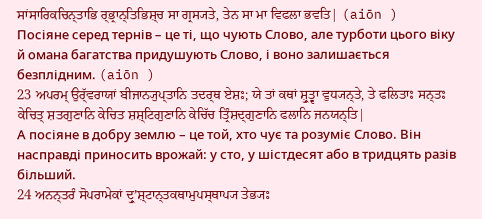ਸਾਂਸਾਰਿਕਚਿਨ੍ਤਾਭਿ ਰ੍ਭ੍ਰਾਨ੍ਤਿਭਿਸ਼੍ਚ ਸਾ ਗ੍ਰਸ੍ਯਤੇ, ਤੇਨ ਸਾ ਮਾ ਵਿਫਲਾ ਭਵਤਿ| (aiōn )
Посіяне серед тернів – це ті, що чують Слово, але турботи цього віку й омана багатства придушують Слово, і воно залишається безплідним. (aiōn )
23 ਅਪਰਮ੍ ਉਰ੍ੱਵਰਾਯਾਂ ਬੀਜਾਨ੍ਯੁਪ੍ਤਾਨਿ ਤਦਰ੍ਥ ਏਸ਼ਃ; ਯੇ ਤਾਂ ਕਥਾਂ ਸ਼੍ਰੁਤ੍ਵਾ ਵੁਧ੍ਯਨ੍ਤੇ, ਤੇ ਫਲਿਤਾਃ ਸਨ੍ਤਃ ਕੇਚਿਤ੍ ਸ਼ਤਗੁਣਾਨਿ ਕੇਚਿਤ ਸ਼ਸ਼੍ਟਿਗੁਣਾਨਿ ਕੇਚਿੱਚ ਤ੍ਰਿੰਸ਼ਦ੍ਗੁਣਾਨਿ ਫਲਾਨਿ ਜਨਯਨ੍ਤਿ|
А посіяне в добру землю – це той, хто чує та розуміє Слово. Він насправді приносить врожай: у сто, у шістдесят або в тридцять разів більший.
24 ਅਨਨ੍ਤਰੰ ਸੋਪਰਾਮੇਕਾਂ ਦ੍ਰੁʼਸ਼੍ਟਾਨ੍ਤਕਥਾਮੁਪਸ੍ਥਾਪ੍ਯ ਤੇਭ੍ਯਃ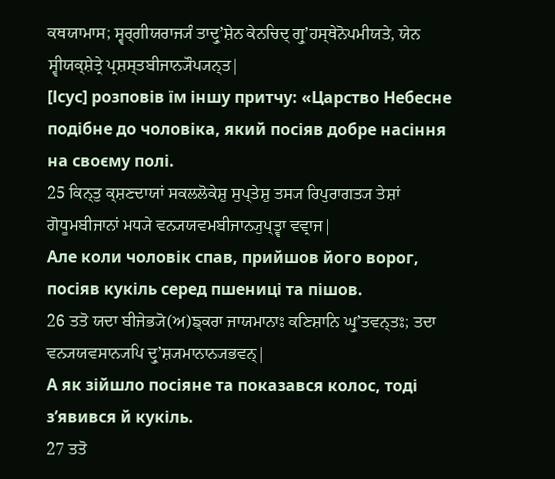ਕਥਯਾਮਾਸ; ਸ੍ਵਰ੍ਗੀਯਰਾਜ੍ਯੰ ਤਾਦ੍ਰੁʼਸ਼ੇਨ ਕੇਨਚਿਦ੍ ਗ੍ਰੁʼਹਸ੍ਥੇਨੋਪਮੀਯਤੇ, ਯੇਨ ਸ੍ਵੀਯਕ੍ਸ਼ੇਤ੍ਰੇ ਪ੍ਰਸ਼ਸ੍ਤਬੀਜਾਨ੍ਯੌਪ੍ਯਨ੍ਤ|
[Ісус] розповів їм іншу притчу: «Царство Небесне подібне до чоловіка, який посіяв добре насіння на своєму полі.
25 ਕਿਨ੍ਤੁ ਕ੍ਸ਼ਣਦਾਯਾਂ ਸਕਲਲੋਕੇਸ਼ੁ ਸੁਪ੍ਤੇਸ਼ੁ ਤਸ੍ਯ ਰਿਪੁਰਾਗਤ੍ਯ ਤੇਸ਼ਾਂ ਗੋਧੂਮਬੀਜਾਨਾਂ ਮਧ੍ਯੇ ਵਨ੍ਯਯਵਮਬੀਜਾਨ੍ਯੁਪ੍ਤ੍ਵਾ ਵਵ੍ਰਾਜ|
Але коли чоловік спав, прийшов його ворог, посіяв кукіль серед пшениці та пішов.
26 ਤਤੋ ਯਦਾ ਬੀਜੇਭ੍ਯੋ(ਅ)ਙ੍ਕਰਾ ਜਾਯਮਾਨਾਃ ਕਣਿਸ਼ਾਨਿ ਘ੍ਰੁʼਤਵਨ੍ਤਃ; ਤਦਾ ਵਨ੍ਯਯਵਸਾਨ੍ਯਪਿ ਦ੍ਰੁʼਸ਼੍ਯਮਾਨਾਨ੍ਯਭਵਨ੍|
А як зійшло посіяне та показався колос, тоді з’явився й кукіль.
27 ਤਤੋ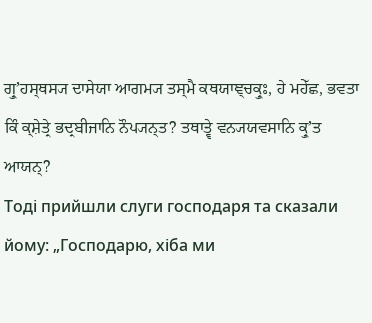ਗ੍ਰੁʼਹਸ੍ਥਸ੍ਯ ਦਾਸੇਯਾ ਆਗਮ੍ਯ ਤਸ੍ਮੈ ਕਥਯਾਞ੍ਚਕ੍ਰੁਃ, ਹੇ ਮਹੇੱਛ, ਭਵਤਾ ਕਿੰ ਕ੍ਸ਼ੇਤ੍ਰੇ ਭਦ੍ਰਬੀਜਾਨਿ ਨੌਪ੍ਯਨ੍ਤ? ਤਥਾਤ੍ਵੇ ਵਨ੍ਯਯਵਸਾਨਿ ਕ੍ਰੁʼਤ ਆਯਨ੍?
Тоді прийшли слуги господаря та сказали йому: „Господарю, хіба ми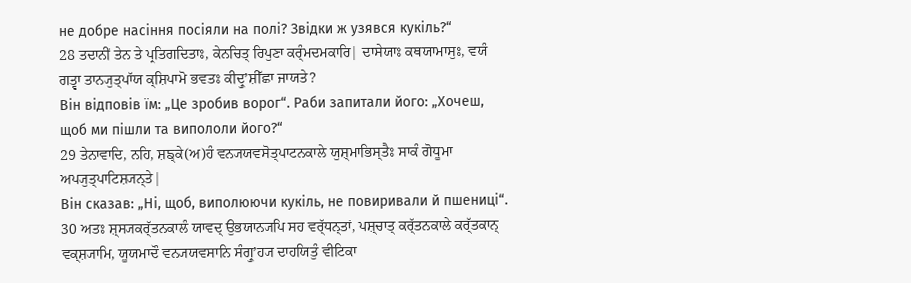не добре насіння посіяли на полі? Звідки ж узявся кукіль?“
28 ਤਦਾਨੀਂ ਤੇਨ ਤੇ ਪ੍ਰਤਿਗਦਿਤਾਃ, ਕੇਨਚਿਤ੍ ਰਿਪੁਣਾ ਕਰ੍ੰਮਦਮਕਾਰਿ| ਦਾਸੇਯਾਃ ਕਥਯਾਮਾਸੁਃ, ਵਯੰ ਗਤ੍ਵਾ ਤਾਨ੍ਯੁਤ੍ਪਾੱਯ ਕ੍ਸ਼ਿਪਾਮੋ ਭਵਤਃ ਕੀਦ੍ਰੁʼਸ਼ੀੱਛਾ ਜਾਯਤੇ?
Він відповів їм: „Це зробив ворог“. Раби запитали його: „Хочеш, щоб ми пішли та випололи його?“
29 ਤੇਨਾਵਾਦਿ, ਨਹਿ, ਸ਼ਙ੍ਕੇ(ਅ)ਹੰ ਵਨ੍ਯਯਵਸੋਤ੍ਪਾਟਨਕਾਲੇ ਯੁਸ਼੍ਮਾਭਿਸ੍ਤੈਃ ਸਾਕੰ ਗੋਧੂਮਾ ਅਪ੍ਯੁਤ੍ਪਾਟਿਸ਼੍ਯਨ੍ਤੇ|
Він сказав: „Ні, щоб, виполюючи кукіль, не повиривали й пшениці“.
30 ਅਤਃ ਸ਼੍ਸ੍ਯਕਰ੍ੱਤਨਕਾਲੰ ਯਾਵਦ੍ ਉਭਯਾਨ੍ਯਪਿ ਸਹ ਵਰ੍ੱਧਨ੍ਤਾਂ, ਪਸ਼੍ਚਾਤ੍ ਕਰ੍ੱਤਨਕਾਲੇ ਕਰ੍ੱਤਕਾਨ੍ ਵਕ੍ਸ਼੍ਯਾਮਿ, ਯੂਯਮਾਦੌ ਵਨ੍ਯਯਵਸਾਨਿ ਸੰਗ੍ਰੁʼਹ੍ਯ ਦਾਹਯਿਤੁੰ ਵੀਟਿਕਾ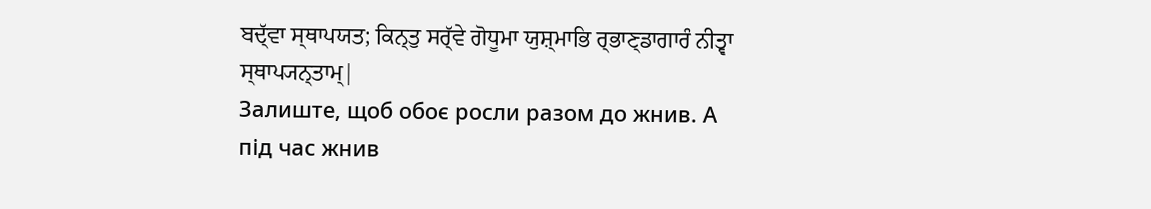ਬਦ੍ੱਵਾ ਸ੍ਥਾਪਯਤ; ਕਿਨ੍ਤੁ ਸਰ੍ੱਵੇ ਗੋਧੂਮਾ ਯੁਸ਼੍ਮਾਭਿ ਰ੍ਭਾਣ੍ਡਾਗਾਰੰ ਨੀਤ੍ਵਾ ਸ੍ਥਾਪ੍ਯਨ੍ਤਾਮ੍|
Залиште, щоб обоє росли разом до жнив. А під час жнив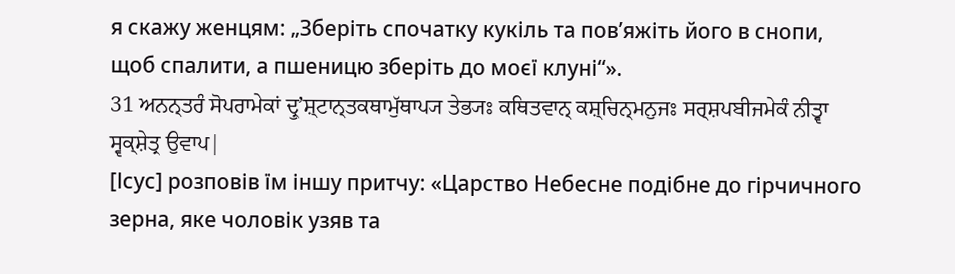я скажу женцям: „Зберіть спочатку кукіль та пов’яжіть його в снопи, щоб спалити, а пшеницю зберіть до моєї клуні“».
31 ਅਨਨ੍ਤਰੰ ਸੋਪਰਾਮੇਕਾਂ ਦ੍ਰੁʼਸ਼੍ਟਾਨ੍ਤਕਥਾਮੁੱਥਾਪ੍ਯ ਤੇਭ੍ਯਃ ਕਥਿਤਵਾਨ੍ ਕਸ਼੍ਚਿਨ੍ਮਨੁਜਃ ਸਰ੍ਸ਼ਪਬੀਜਮੇਕੰ ਨੀਤ੍ਵਾ ਸ੍ਵਕ੍ਸ਼ੇਤ੍ਰ ਉਵਾਪ|
[Ісус] розповів їм іншу притчу: «Царство Небесне подібне до гірчичного зерна, яке чоловік узяв та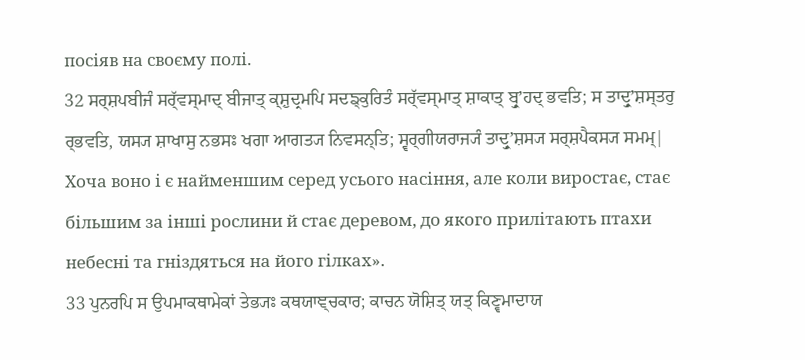посіяв на своєму полі.
32 ਸਰ੍ਸ਼ਪਬੀਜੰ ਸਰ੍ੱਵਸ੍ਮਾਦ੍ ਬੀਜਾਤ੍ ਕ੍ਸ਼ੁਦ੍ਰਮਪਿ ਸਦਙ੍ਕੁਰਿਤੰ ਸਰ੍ੱਵਸ੍ਮਾਤ੍ ਸ਼ਾਕਾਤ੍ ਬ੍ਰੁʼਹਦ੍ ਭਵਤਿ; ਸ ਤਾਦ੍ਰੁʼਸ਼ਸ੍ਤਰੁ ਰ੍ਭਵਤਿ, ਯਸ੍ਯ ਸ਼ਾਖਾਸੁ ਨਭਸਃ ਖਗਾ ਆਗਤ੍ਯ ਨਿਵਸਨ੍ਤਿ; ਸ੍ਵਰ੍ਗੀਯਰਾਜ੍ਯੰ ਤਾਦ੍ਰੁʼਸ਼ਸ੍ਯ ਸਰ੍ਸ਼ਪੈਕਸ੍ਯ ਸਮਮ੍|
Хоча воно і є найменшим серед усього насіння, але коли виростає, стає більшим за інші рослини й стає деревом, до якого прилітають птахи небесні та гніздяться на його гілках».
33 ਪੁਨਰਪਿ ਸ ਉਪਮਾਕਥਾਮੇਕਾਂ ਤੇਭ੍ਯਃ ਕਥਯਾਞ੍ਚਕਾਰ; ਕਾਚਨ ਯੋਸ਼ਿਤ੍ ਯਤ੍ ਕਿਣ੍ਵਮਾਦਾਯ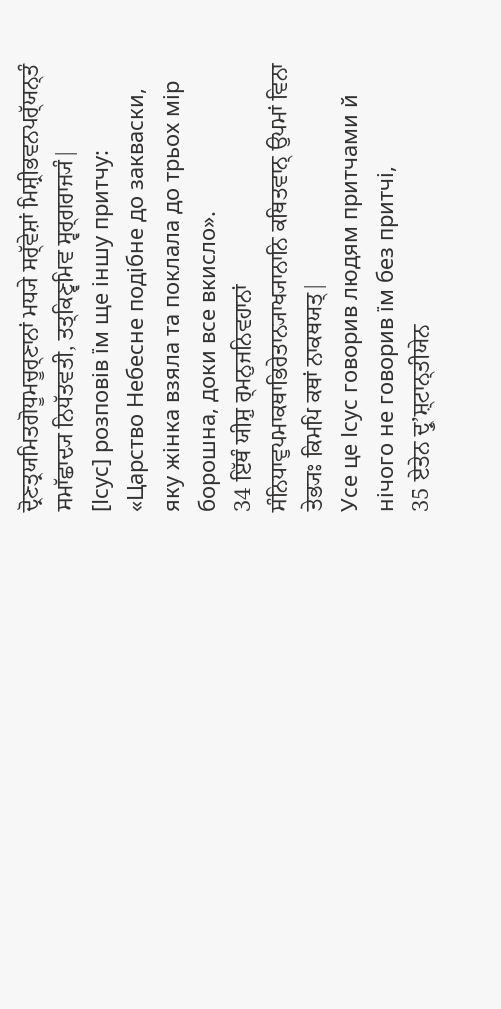ਦ੍ਰੋਣਤ੍ਰਯਮਿਤਗੋਧੂਮਚੂਰ੍ਣਾਨਾਂ ਮਧ੍ਯੇ ਸਰ੍ੱਵੇਸ਼ਾਂ ਮਿਸ਼੍ਰੀਭਵਨਪਰ੍ੱਯਨ੍ਤੰ ਸਮਾੱਛਾਦ੍ਯ ਨਿਧੱਤਵਤੀ, ਤਤ੍ਕਿਣ੍ਵਮਿਵ ਸ੍ਵਰ੍ਗਰਾਜ੍ਯੰ|
[Ісус] розповів їм ще іншу притчу: «Царство Небесне подібне до закваски, яку жінка взяла та поклала до трьох мір борошна, доки все вкисло».
34 ਇੱਥੰ ਯੀਸ਼ੁ ਰ੍ਮਨੁਜਨਿਵਹਾਨਾਂ ਸੰਨਿਧਾਵੁਪਮਾਕਥਾਭਿਰੇਤਾਨ੍ਯਾਖ੍ਯਾਨਾਨਿ ਕਥਿਤਵਾਨ੍ ਉਪਮਾਂ ਵਿਨਾ ਤੇਭ੍ਯਃ ਕਿਮਪਿ ਕਥਾਂ ਨਾਕਥਯਤ੍|
Усе це Ісус говорив людям притчами й нічого не говорив їм без притчі,
35 ਏਤੇਨ ਦ੍ਰੁʼਸ਼੍ਟਾਨ੍ਤੀਯੇਨ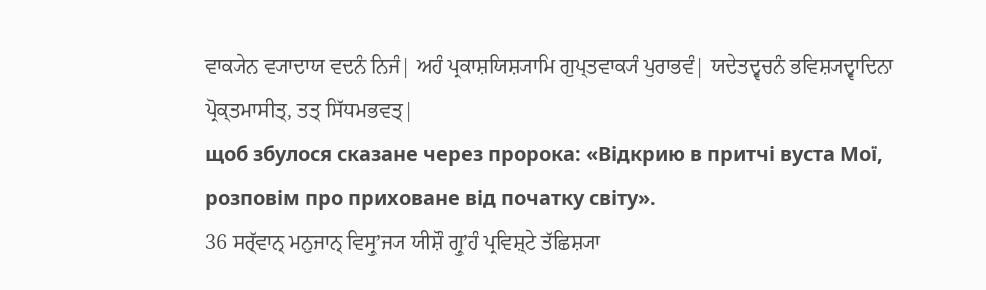ਵਾਕ੍ਯੇਨ ਵ੍ਯਾਦਾਯ ਵਦਨੰ ਨਿਜੰ| ਅਹੰ ਪ੍ਰਕਾਸ਼ਯਿਸ਼੍ਯਾਮਿ ਗੁਪ੍ਤਵਾਕ੍ਯੰ ਪੁਰਾਭਵੰ| ਯਦੇਤਦ੍ਵਚਨੰ ਭਵਿਸ਼੍ਯਦ੍ਵਾਦਿਨਾ ਪ੍ਰੋਕ੍ਤਮਾਸੀਤ੍, ਤਤ੍ ਸਿੱਧਮਭਵਤ੍|
щоб збулося сказане через пророка: «Відкрию в притчі вуста Мої, розповім про приховане від початку світу».
36 ਸਰ੍ੱਵਾਨ੍ ਮਨੁਜਾਨ੍ ਵਿਸ੍ਰੁʼਜ੍ਯ ਯੀਸ਼ੌ ਗ੍ਰੁʼਹੰ ਪ੍ਰਵਿਸ਼੍ਟੇ ਤੱਛਿਸ਼੍ਯਾ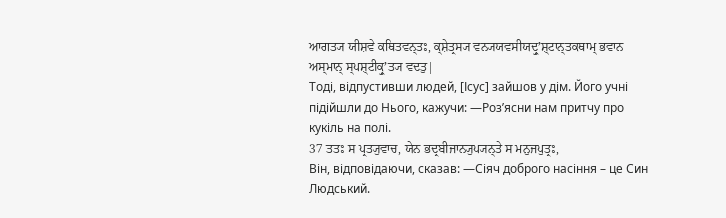ਆਗਤ੍ਯ ਯੀਸ਼ਵੇ ਕਥਿਤਵਨ੍ਤਃ, ਕ੍ਸ਼ੇਤ੍ਰਸ੍ਯ ਵਨ੍ਯਯਵਸੀਯਦ੍ਰੁʼਸ਼੍ਟਾਨ੍ਤਕਥਾਮ੍ ਭਵਾਨ ਅਸ੍ਮਾਨ੍ ਸ੍ਪਸ਼੍ਟੀਕ੍ਰੁʼਤ੍ਯ ਵਦਤੁ|
Тоді, відпустивши людей, [Ісус] зайшов у дім. Його учні підійшли до Нього, кажучи: ―Роз’ясни нам притчу про кукіль на полі.
37 ਤਤਃ ਸ ਪ੍ਰਤ੍ਯੁਵਾਚ, ਯੇਨ ਭਦ੍ਰਬੀਜਾਨ੍ਯੁਪ੍ਯਨ੍ਤੇ ਸ ਮਨੁਜਪੁਤ੍ਰਃ,
Він, відповідаючи, сказав: ―Сіяч доброго насіння – це Син Людський.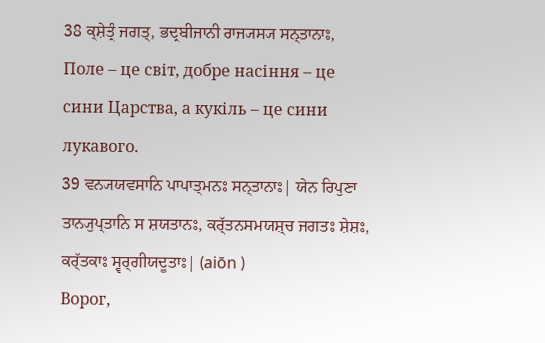38 ਕ੍ਸ਼ੇਤ੍ਰੰ ਜਗਤ੍, ਭਦ੍ਰਬੀਜਾਨੀ ਰਾਜ੍ਯਸ੍ਯ ਸਨ੍ਤਾਨਾਃ,
Поле – це світ, добре насіння – це сини Царства, а кукіль – це сини лукавого.
39 ਵਨ੍ਯਯਵਸਾਨਿ ਪਾਪਾਤ੍ਮਨਃ ਸਨ੍ਤਾਨਾਃ| ਯੇਨ ਰਿਪੁਣਾ ਤਾਨ੍ਯੁਪ੍ਤਾਨਿ ਸ ਸ਼ਯਤਾਨਃ, ਕਰ੍ੱਤਨਸਮਯਸ਼੍ਚ ਜਗਤਃ ਸ਼ੇਸ਼ਃ, ਕਰ੍ੱਤਕਾਃ ਸ੍ਵਰ੍ਗੀਯਦੂਤਾਃ| (aiōn )
Ворог,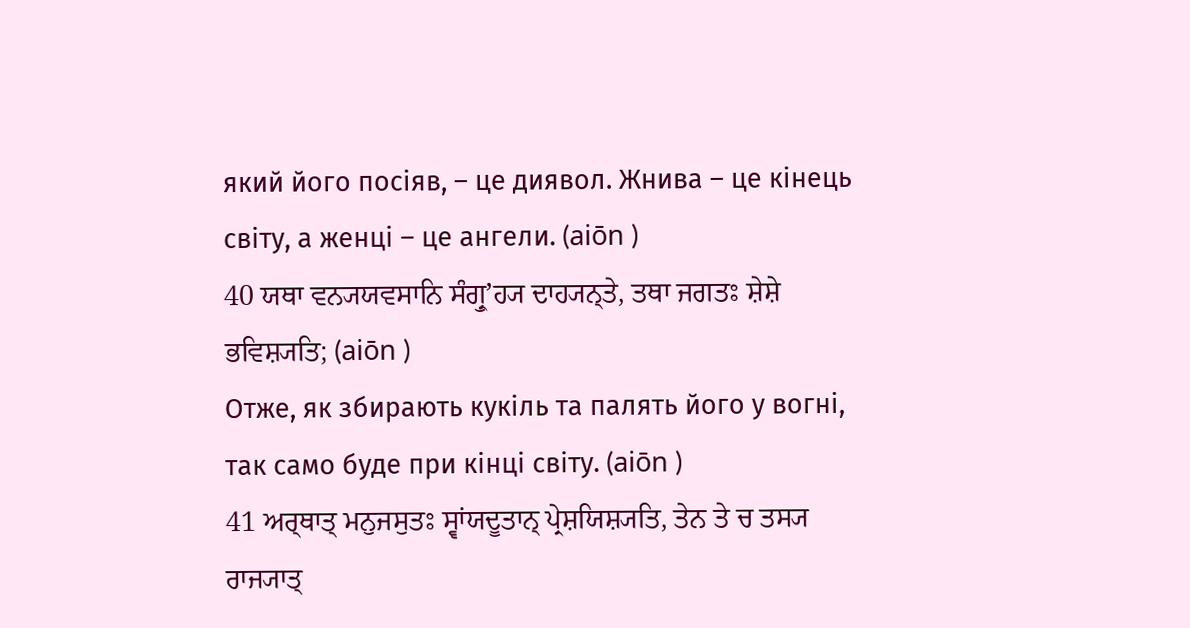який його посіяв, – це диявол. Жнива – це кінець світу, а женці – це ангели. (aiōn )
40 ਯਥਾ ਵਨ੍ਯਯਵਸਾਨਿ ਸੰਗ੍ਰੁʼਹ੍ਯ ਦਾਹ੍ਯਨ੍ਤੇ, ਤਥਾ ਜਗਤਃ ਸ਼ੇਸ਼ੇ ਭਵਿਸ਼੍ਯਤਿ; (aiōn )
Отже, як збирають кукіль та палять його у вогні, так само буде при кінці світу. (aiōn )
41 ਅਰ੍ਥਾਤ੍ ਮਨੁਜਸੁਤਃ ਸ੍ਵਾਂਯਦੂਤਾਨ੍ ਪ੍ਰੇਸ਼ਯਿਸ਼੍ਯਤਿ, ਤੇਨ ਤੇ ਚ ਤਸ੍ਯ ਰਾਜ੍ਯਾਤ੍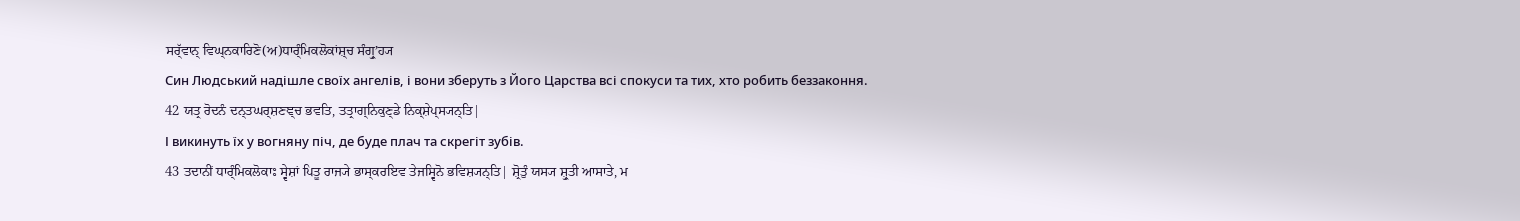ਸਰ੍ੱਵਾਨ੍ ਵਿਘ੍ਨਕਾਰਿਣੋ(ਅ)ਧਾਰ੍ੰਮਿਕਲੋਕਾਂਸ਼੍ਚ ਸੰਗ੍ਰੁʼਹ੍ਯ
Син Людський надішле своїх ангелів, і вони зберуть з Його Царства всі спокуси та тих, хто робить беззаконня.
42 ਯਤ੍ਰ ਰੋਦਨੰ ਦਨ੍ਤਘਰ੍ਸ਼ਣਞ੍ਚ ਭਵਤਿ, ਤਤ੍ਰਾਗ੍ਨਿਕੁਣ੍ਡੇ ਨਿਕ੍ਸ਼ੇਪ੍ਸ੍ਯਨ੍ਤਿ|
І викинуть їх у вогняну піч, де буде плач та скрегіт зубів.
43 ਤਦਾਨੀਂ ਧਾਰ੍ੰਮਿਕਲੋਕਾਃ ਸ੍ਵੇਸ਼ਾਂ ਪਿਤੂ ਰਾਜ੍ਯੇ ਭਾਸ੍ਕਰਇਵ ਤੇਜਸ੍ਵਿਨੋ ਭਵਿਸ਼੍ਯਨ੍ਤਿ| ਸ਼੍ਰੋਤੁੰ ਯਸ੍ਯ ਸ਼੍ਰੁਤੀ ਆਸਾਤੇ, ਮ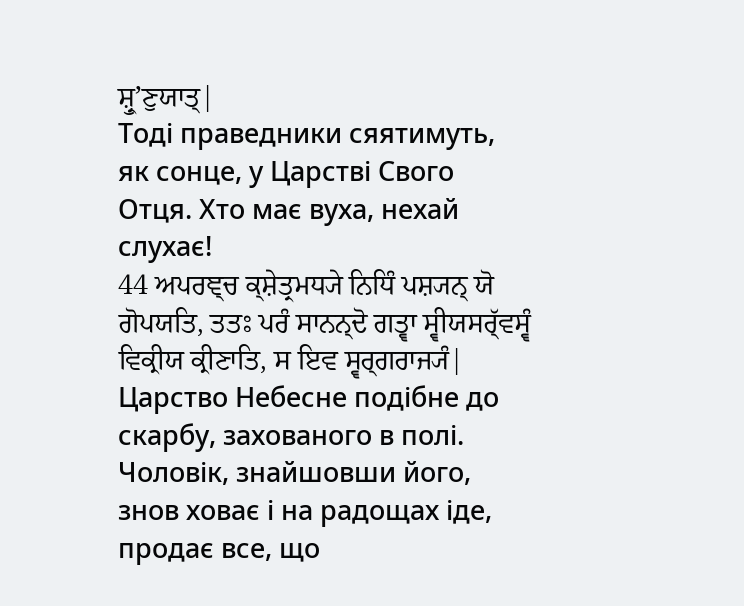ਸ਼੍ਰੁʼਣੁਯਾਤ੍|
Тоді праведники сяятимуть, як сонце, у Царстві Свого Отця. Хто має вуха, нехай слухає!
44 ਅਪਰਞ੍ਚ ਕ੍ਸ਼ੇਤ੍ਰਮਧ੍ਯੇ ਨਿਧਿੰ ਪਸ਼੍ਯਨ੍ ਯੋ ਗੋਪਯਤਿ, ਤਤਃ ਪਰੰ ਸਾਨਨ੍ਦੋ ਗਤ੍ਵਾ ਸ੍ਵੀਯਸਰ੍ੱਵਸ੍ਵੰ ਵਿਕ੍ਰੀਯ ਕ੍ਰੀਣਾਤਿ, ਸ ਇਵ ਸ੍ਵਰ੍ਗਰਾਜ੍ਯੰ|
Царство Небесне подібне до скарбу, захованого в полі. Чоловік, знайшовши його, знов ховає і на радощах іде, продає все, що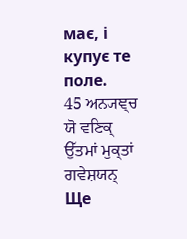має, і купує те поле.
45 ਅਨ੍ਯਞ੍ਚ ਯੋ ਵਣਿਕ੍ ਉੱਤਮਾਂ ਮੁਕ੍ਤਾਂ ਗਵੇਸ਼ਯਨ੍
Ще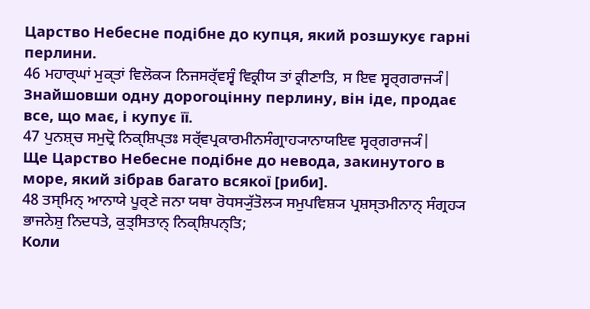Царство Небесне подібне до купця, який розшукує гарні перлини.
46 ਮਹਾਰ੍ਘਾਂ ਮੁਕ੍ਤਾਂ ਵਿਲੋਕ੍ਯ ਨਿਜਸਰ੍ੱਵਸ੍ਵੰ ਵਿਕ੍ਰੀਯ ਤਾਂ ਕ੍ਰੀਣਾਤਿ, ਸ ਇਵ ਸ੍ਵਰ੍ਗਰਾਜ੍ਯੰ|
Знайшовши одну дорогоцінну перлину, він іде, продає все, що має, і купує її.
47 ਪੁਨਸ਼੍ਚ ਸਮੁਦ੍ਰੋ ਨਿਕ੍ਸ਼ਿਪ੍ਤਃ ਸਰ੍ੱਵਪ੍ਰਕਾਰਮੀਨਸੰਗ੍ਰਾਹ੍ਯਾਨਾਯਇਵ ਸ੍ਵਰ੍ਗਰਾਜ੍ਯੰ|
Ще Царство Небесне подібне до невода, закинутого в море, який зібрав багато всякої [риби].
48 ਤਸ੍ਮਿਨ੍ ਆਨਾਯੇ ਪੂਰ੍ਣੇ ਜਨਾ ਯਥਾ ਰੋਧਸ੍ਯੁੱਤੋਲ੍ਯ ਸਮੁਪਵਿਸ਼੍ਯ ਪ੍ਰਸ਼ਸ੍ਤਮੀਨਾਨ੍ ਸੰਗ੍ਰਹ੍ਯ ਭਾਜਨੇਸ਼ੁ ਨਿਦਧਤੇ, ਕੁਤ੍ਸਿਤਾਨ੍ ਨਿਕ੍ਸ਼ਿਪਨ੍ਤਿ;
Коли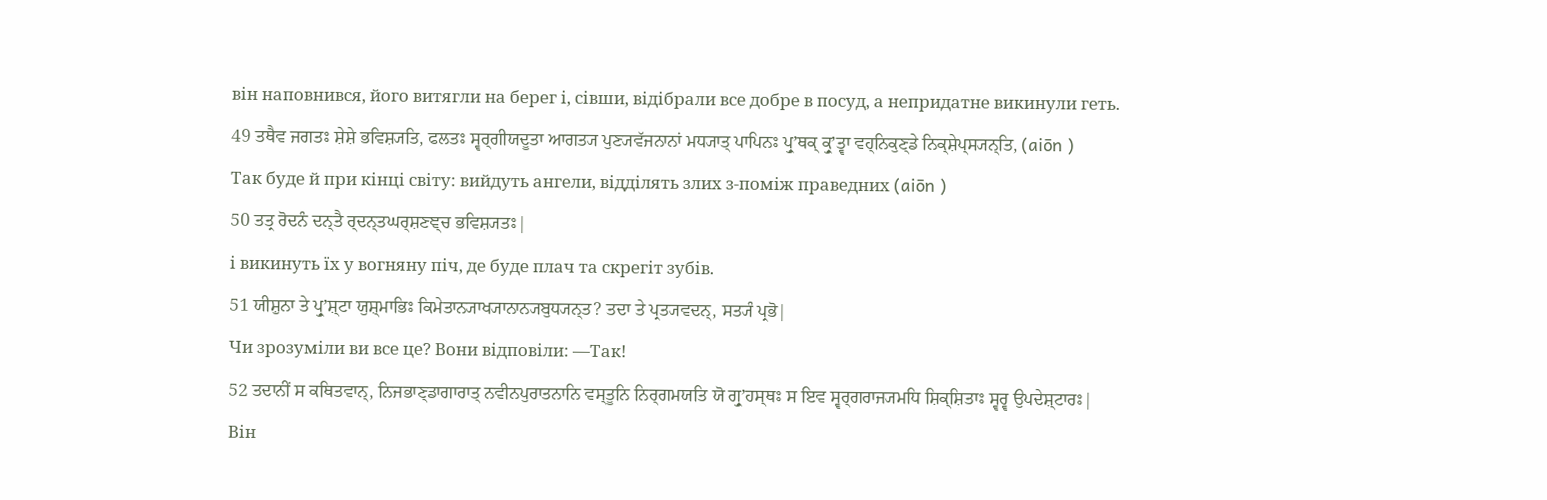він наповнився, його витягли на берег і, сівши, відібрали все добре в посуд, а непридатне викинули геть.
49 ਤਥੈਵ ਜਗਤਃ ਸ਼ੇਸ਼ੇ ਭਵਿਸ਼੍ਯਤਿ, ਫਲਤਃ ਸ੍ਵਰ੍ਗੀਯਦੂਤਾ ਆਗਤ੍ਯ ਪੁਣ੍ਯਵੱਜਨਾਨਾਂ ਮਧ੍ਯਾਤ੍ ਪਾਪਿਨਃ ਪ੍ਰੁʼਥਕ੍ ਕ੍ਰੁʼਤ੍ਵਾ ਵਹ੍ਨਿਕੁਣ੍ਡੇ ਨਿਕ੍ਸ਼ੇਪ੍ਸ੍ਯਨ੍ਤਿ, (aiōn )
Так буде й при кінці світу: вийдуть ангели, відділять злих з-поміж праведних (aiōn )
50 ਤਤ੍ਰ ਰੋਦਨੰ ਦਨ੍ਤੈ ਰ੍ਦਨ੍ਤਘਰ੍ਸ਼ਣਞ੍ਚ ਭਵਿਸ਼੍ਯਤਃ|
і викинуть їх у вогняну піч, де буде плач та скрегіт зубів.
51 ਯੀਸ਼ੁਨਾ ਤੇ ਪ੍ਰੁʼਸ਼੍ਟਾ ਯੁਸ਼੍ਮਾਭਿਃ ਕਿਮੇਤਾਨ੍ਯਾਖ੍ਯਾਨਾਨ੍ਯਬੁਧ੍ਯਨ੍ਤ? ਤਦਾ ਤੇ ਪ੍ਰਤ੍ਯਵਦਨ੍, ਸਤ੍ਯੰ ਪ੍ਰਭੋ|
Чи зрозуміли ви все це? Вони відповіли: ―Так!
52 ਤਦਾਨੀਂ ਸ ਕਥਿਤਵਾਨ੍, ਨਿਜਭਾਣ੍ਡਾਗਾਰਾਤ੍ ਨਵੀਨਪੁਰਾਤਨਾਨਿ ਵਸ੍ਤੂਨਿ ਨਿਰ੍ਗਮਯਤਿ ਯੋ ਗ੍ਰੁʼਹਸ੍ਥਃ ਸ ਇਵ ਸ੍ਵਰ੍ਗਰਾਜ੍ਯਮਧਿ ਸ਼ਿਕ੍ਸ਼ਿਤਾਃ ਸ੍ਵਰ੍ਵ ਉਪਦੇਸ਼੍ਟਾਰਃ|
Він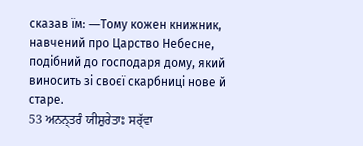сказав їм: ―Тому кожен книжник, навчений про Царство Небесне, подібний до господаря дому, який виносить зі своєї скарбниці нове й старе.
53 ਅਨਨ੍ਤਰੰ ਯੀਸ਼ੁਰੇਤਾਃ ਸਰ੍ੱਵਾ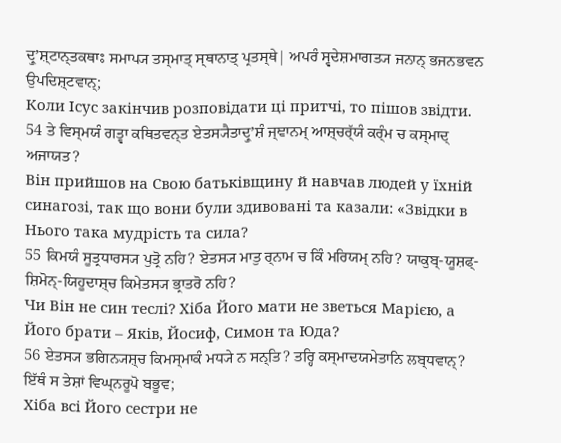ਦ੍ਰੁʼਸ਼੍ਟਾਨ੍ਤਕਥਾਃ ਸਮਾਪ੍ਯ ਤਸ੍ਮਾਤ੍ ਸ੍ਥਾਨਾਤ੍ ਪ੍ਰਤਸ੍ਥੇ| ਅਪਰੰ ਸ੍ਵਦੇਸ਼ਮਾਗਤ੍ਯ ਜਨਾਨ੍ ਭਜਨਭਵਨ ਉਪਦਿਸ਼੍ਟਵਾਨ੍;
Коли Ісус закінчив розповідати ці притчі, то пішов звідти.
54 ਤੇ ਵਿਸ੍ਮਯੰ ਗਤ੍ਵਾ ਕਥਿਤਵਨ੍ਤ ਏਤਸ੍ਯੈਤਾਦ੍ਰੁʼਸ਼ੰ ਜ੍ਞਾਨਮ੍ ਆਸ਼੍ਚਰ੍ੱਯੰ ਕਰ੍ੰਮ ਚ ਕਸ੍ਮਾਦ੍ ਅਜਾਯਤ?
Він прийшов на Свою батьківщину й навчав людей у їхній синагозі, так що вони були здивовані та казали: «Звідки в Нього така мудрість та сила?
55 ਕਿਮਯੰ ਸੂਤ੍ਰਧਾਰਸ੍ਯ ਪੁਤ੍ਰੋ ਨਹਿ? ਏਤਸ੍ਯ ਮਾਤੁ ਰ੍ਨਾਮ ਚ ਕਿੰ ਮਰਿਯਮ੍ ਨਹਿ? ਯਾਕੁਬ੍-ਯੂਸ਼ਫ੍-ਸ਼ਿਮੋਨ੍-ਯਿਹੂਦਾਸ਼੍ਚ ਕਿਮੇਤਸ੍ਯ ਭ੍ਰਾਤਰੋ ਨਹਿ?
Чи Він не син теслі? Хіба Його мати не зветься Марією, а Його брати – Яків, Йосиф, Симон та Юда?
56 ਏਤਸ੍ਯ ਭਗਿਨ੍ਯਸ਼੍ਚ ਕਿਮਸ੍ਮਾਕੰ ਮਧ੍ਯੇ ਨ ਸਨ੍ਤਿ? ਤਰ੍ਹਿ ਕਸ੍ਮਾਦਯਮੇਤਾਨਿ ਲਬ੍ਧਵਾਨ੍? ਇੱਥੰ ਸ ਤੇਸ਼ਾਂ ਵਿਘ੍ਨਰੂਪੋ ਬਭੂਵ;
Хіба всі Його сестри не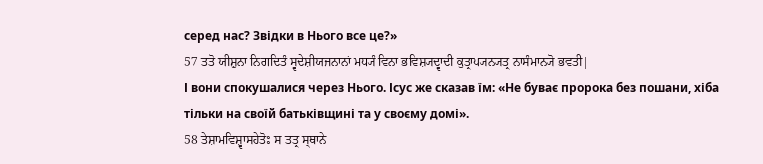серед нас? Звідки в Нього все це?»
57 ਤਤੋ ਯੀਸ਼ੁਨਾ ਨਿਗਦਿਤੰ ਸ੍ਵਦੇਸ਼ੀਯਜਨਾਨਾਂ ਮਧ੍ਯੰ ਵਿਨਾ ਭਵਿਸ਼੍ਯਦ੍ਵਾਦੀ ਕੁਤ੍ਰਾਪ੍ਯਨ੍ਯਤ੍ਰ ਨਾਸੰਮਾਨ੍ਯੋ ਭਵਤੀ|
І вони спокушалися через Нього. Ісус же сказав їм: «Не буває пророка без пошани, хіба тільки на своїй батьківщині та у своєму домі».
58 ਤੇਸ਼ਾਮਵਿਸ਼੍ਵਾਸਹੇਤੋਃ ਸ ਤਤ੍ਰ ਸ੍ਥਾਨੇ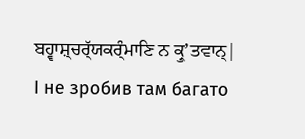ਬਹ੍ਵਾਸ਼੍ਚਰ੍ੱਯਕਰ੍ੰਮਾਣਿ ਨ ਕ੍ਰੁʼਤਵਾਨ੍|
І не зробив там багато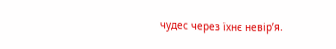чудес через їхнє невір’я.